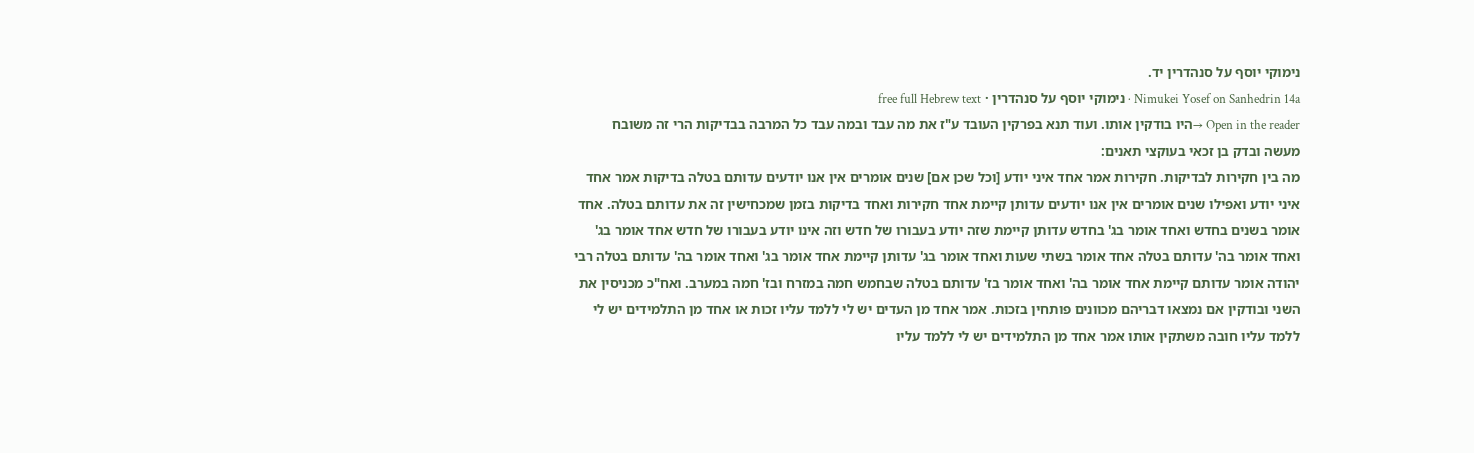נימוקי יוסף על סנהדרין יד.
Nimukei Yosef on Sanhedrin 14a · נימוקי יוסף על סנהדרין · free full Hebrew text
Open in the reader →היו בודקין אותו. ועוד תנא בפרקין העובד ע"ז את מה עבד ובמה עבד כל המרבה בבדיקות הרי זה משובח מעשה ובדק בן זכאי בעוקצי תאנים:
מה בין חקירות לבדיקות. חקירות אמר אחד איני יודע [וכל שכן אם] שנים אומרים אין אנו יודעים עדותם בטלה בדיקות אמר אחד איני יודע ואפילו שנים אומרים אין אנו יודעים עדותן קיימת אחד חקירות ואחד בדיקות בזמן שמכחישין זה את עדותם בטלה. אחד אומר בשנים בחדש ואחד אומר בג' בחדש עדותן קיימת שזה יודע בעבורו של חדש וזה אינו יודע בעבורו של חדש אחד אומר בג' ואחד אומר בה' עדותם בטלה אחד אומר בשתי שעות ואחד אומר בג' עדותן קיימת אחד אומר בג' ואחד אומר בה' עדותם בטלה רבי יהודה אומר עדותם קיימת אחד אומר בה' ואחד אומר בז' עדותם בטלה שבחמש חמה במזרח ובז' חמה במערב. ואח"כ מכניסין את השני ובודקין אם נמצאו דבריהם מכוונים פותחין בזכות. אמר אחד מן העדים יש לי ללמד עליו זכות או אחד מן התלמידים יש לי ללמד עליו חובה משתקין אותו אמר אחד מן התלמידים יש לי ללמד עליו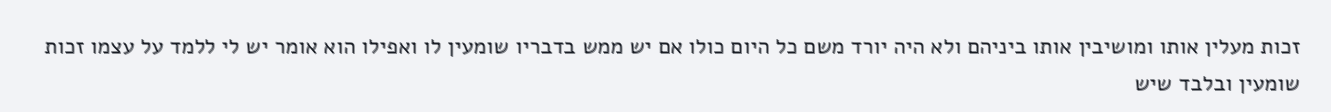זכות מעלין אותו ומושיבין אותו ביניהם ולא היה יורד משם כל היום כולו אם יש ממש בדבריו שומעין לו ואפילו הוא אומר יש לי ללמד על עצמו זכות שומעין ובלבד שיש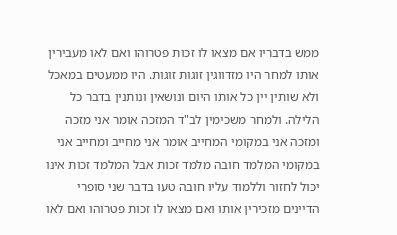ממש בדבריו אם מצאו לו זכות פטרוהו ואם לאו מעבירין אותו למחר היו מזדווגין זוגות זוגות. היו ממעטים במאכל ולא שותין יין כל אותו היום ונושאין ונותנין בדבר כל הלילה. ולמחר משכימין לב"ד המזכה אומר אני מזכה ומזכה אני במקומי המחייב אומר אני מחייב ומחייב אני במקומי המלמד חובה מלמד זכות אבל המלמד זכות אינו יכול לחזור וללמוד עליו חובה טעו בדבר שני סופרי הדיינים מזכירין אותו ואם מצאו לו זכות פטרוהו ואם לאו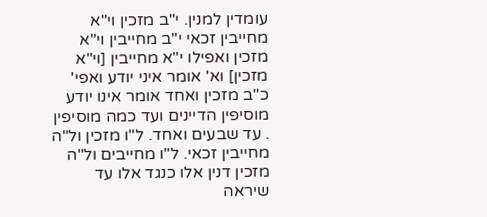עומדין למנין. י"ב מזכין וי"א מחייבין זכאי י"ב מחייבין וי"א מזכין ואפילו י"א מחייבין [וי"א מזכין] וא' אומר איני יודע ואפי' כ"ב מזכין ואחד אומר אינו יודע מוסיפין הדיינים ועד כמה מוסיפין . עד שבעים ואחד. ל"ו מזכין ול"ה מחייבין זכאי. ל"ו מחייבים ול"ה מזכין דנין אלו כנגד אלו עד שיראה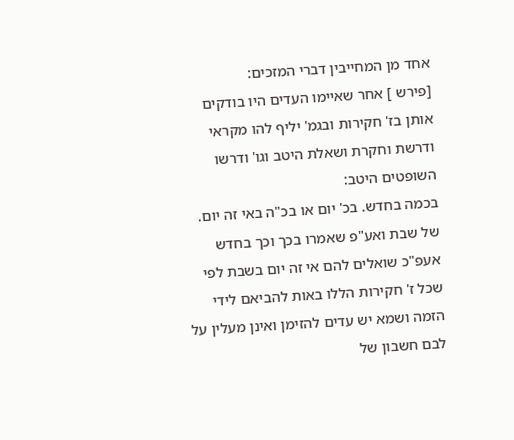אחד מן המחייבין דברי המזכים:
[פירש ] אחר שאיימו העדים היו בודקים אותן בז' חקירות ובגמ' יליף להו מקראי ודרשת וחקרת ושאלת היטב וגו' ודרשו השופטים היטב:
בכמה בחדש. בכ' יום או בכ"ה באי זה יום. של שבת ואע"פ שאמרו בכך וכך בחדש אעפ"כ שואלים להם אי זה יום בשבת לפי שכל ז' חקירות הללו באות להביאם לידי הזמה ושמא יש עדים להזימן ואינן מעלין על לבם חשבון של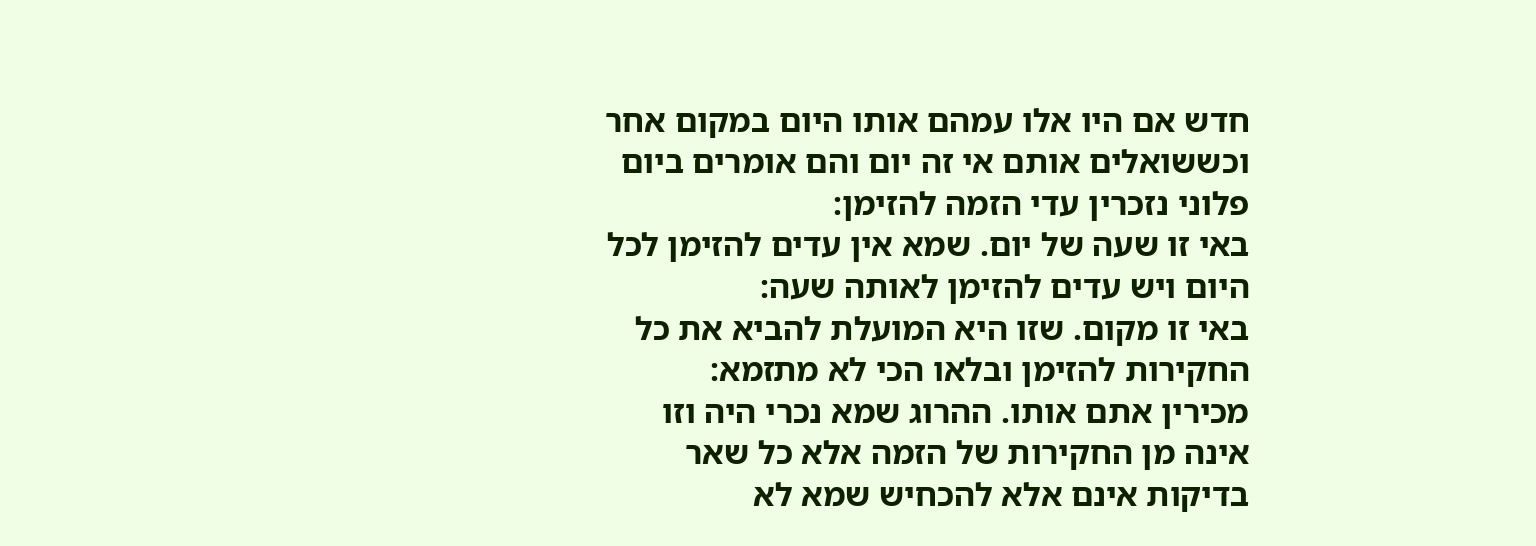חדש אם היו אלו עמהם אותו היום במקום אחר וכששואלים אותם אי זה יום והם אומרים ביום פלוני נזכרין עדי הזמה להזימן:
באי זו שעה של יום. שמא אין עדים להזימן לכל היום ויש עדים להזימן לאותה שעה:
באי זו מקום. שזו היא המועלת להביא את כל החקירות להזימן ובלאו הכי לא מתזמא:
מכירין אתם אותו. ההרוג שמא נכרי היה וזו אינה מן החקירות של הזמה אלא כל שאר בדיקות אינם אלא להכחיש שמא לא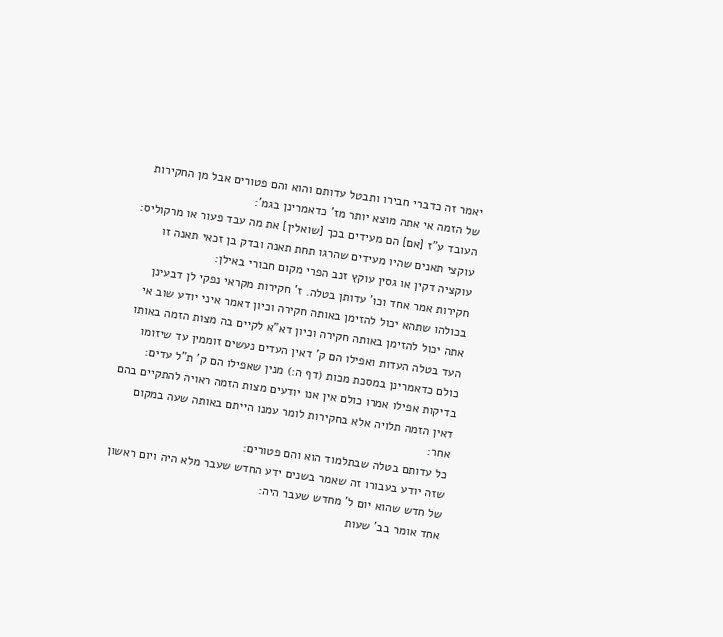יאמר זה כדברי חבירו ותבטל עדותם והוא והם פטורים אבל מן החקירות של הזמה אי אתה מוצא יותר מז' כדאמרינן בגמ':
העובד ע"ז [אם] הם מעידים בכך [שואלין] את מה עבד פעור או מרקוליס:
עוקצי תאנים שהיו מעידים שהרגו תחת תאנה ובדק בן זכאי תאנה זו עוקציה דקין או גסין עוקץ זנב הפרי מקום חבורי באילן:
חקירות אמר אחד וכו' עדותן בטלה. ז' חקירות מקראי נפקי לן דבעינן בכולהו שתהא יכול להזימן באותה חקירה וכיון דאמר איני יודע שוב אי אתה יכול להזימן באותה חקירה וכיון דא"א לקיים בה מצות הזמה באותו העד בטלה העדות ואפילו הם ק' דאין העדים נעשים זוממין עד שיזומו כולם כדאמרינן במסכת מכות (דף ה:) מנין שאפילו הם ק' ת"ל עדים:
בדיקות אפילו אמרו כולם אין אנו יודעים מצות הזמה ראויה להתקיים בהם דאין הזמה תלויה אלא בחקירות לומר עמנו הייתם באותה שעה במקום אחר:
כל עדותם בטלה שבתלמוד הוא והם פטורים:
שזה יודע בעבורו זה שאמר בשנים ידע החדש שעבר מלא היה ויום ראשון של חדש שהוא יום ל' מחדש שעבר היה:
אחד אומר בב' שעות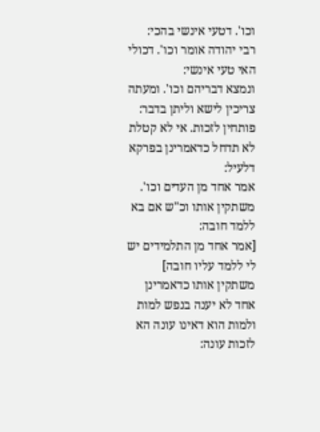וכו'. דטעי אינשי בהכי:
רבי יהודה אומר וכו'. דכולי האי טעי אינשי:
ונמצא דבריהם וכו'. ומעתה צריכין לישא וליתן בדבר:
פותחין לזכות. אי לא קטלת לא תדחל כדאמרינן בפרקא דלעיל:
אמר אחד מן העדים וכו'. משתקין אותו וכ"ש אם בא ללמד חובה:
[אמר אחד מן התלמידים יש לי ללמד עליו חובה] משתקין אותו כדאמרינן אחד לא יענה בנפש למות ולמות הוא דאינו עונה הא לזכות עונה: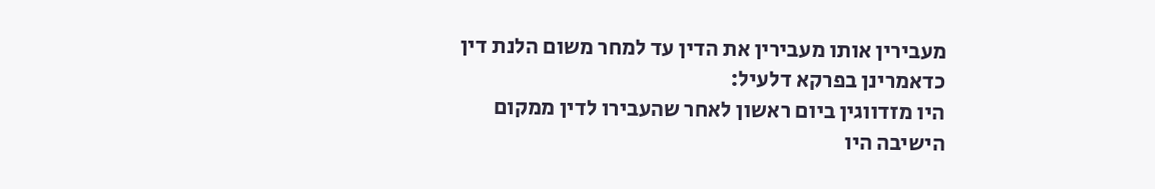מעבירין אותו מעבירין את הדין עד למחר משום הלנת דין כדאמרינן בפרקא דלעיל:
היו מזדווגין ביום ראשון לאחר שהעבירו לדין ממקום הישיבה היו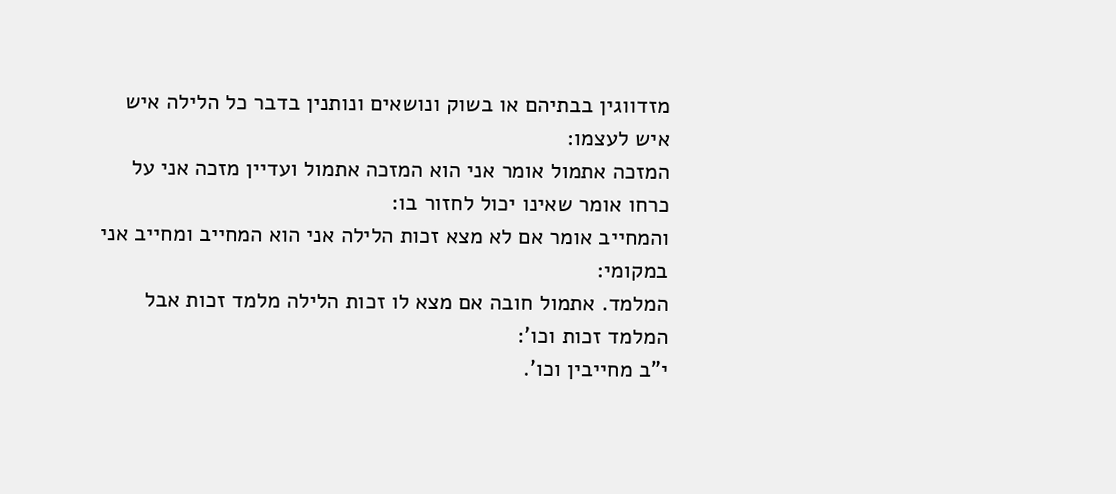מזדווגין בבתיהם או בשוק ונושאים ונותנין בדבר כל הלילה איש איש לעצמו:
המזכה אתמול אומר אני הוא המזכה אתמול ועדיין מזכה אני על כרחו אומר שאינו יכול לחזור בו:
והמחייב אומר אם לא מצא זכות הלילה אני הוא המחייב ומחייב אני במקומי:
המלמד. אתמול חובה אם מצא לו זכות הלילה מלמד זכות אבל המלמד זכות וכו':
י"ב מחייבין וכו'.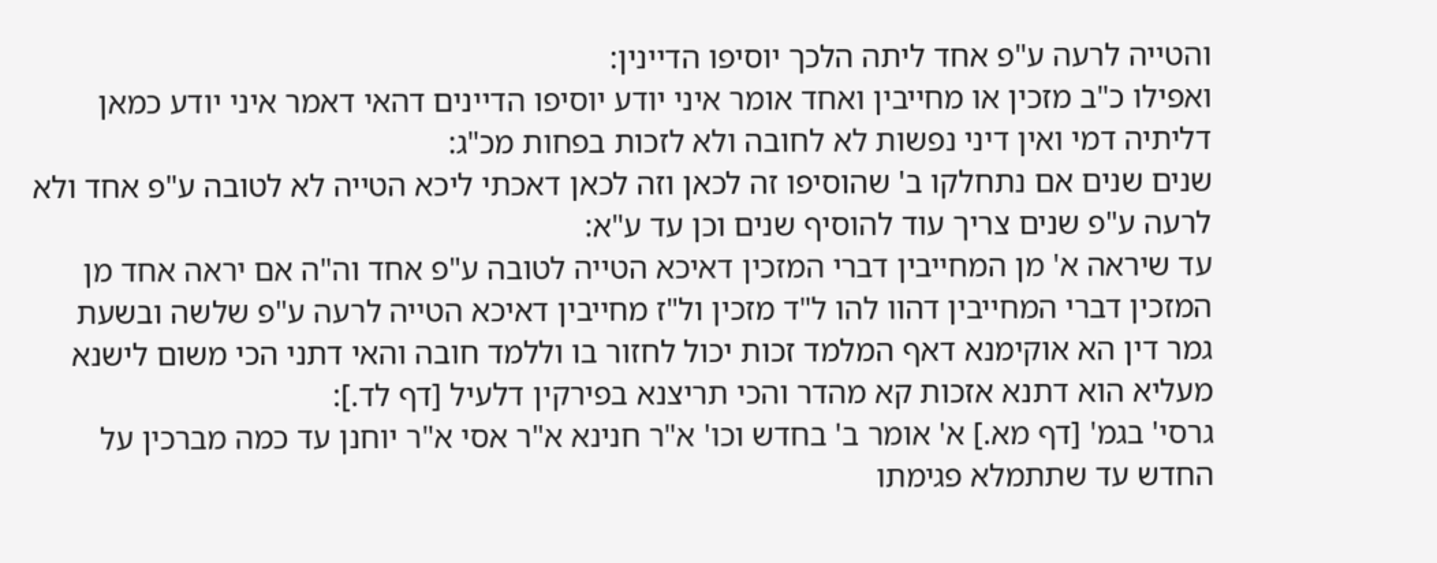והטייה לרעה ע"פ אחד ליתה הלכך יוסיפו הדיינין:
ואפילו כ"ב מזכין או מחייבין ואחד אומר איני יודע יוסיפו הדיינים דהאי דאמר איני יודע כמאן דליתיה דמי ואין דיני נפשות לא לחובה ולא לזכות בפחות מכ"ג:
שנים שנים אם נתחלקו ב' שהוסיפו זה לכאן וזה לכאן דאכתי ליכא הטייה לא לטובה ע"פ אחד ולא לרעה ע"פ שנים צריך עוד להוסיף שנים וכן עד ע"א:
עד שיראה א' מן המחייבין דברי המזכין דאיכא הטייה לטובה ע"פ אחד וה"ה אם יראה אחד מן המזכין דברי המחייבין דהוו להו ל"ד מזכין ול"ז מחייבין דאיכא הטייה לרעה ע"פ שלשה ובשעת גמר דין הא אוקימנא דאף המלמד זכות יכול לחזור בו וללמד חובה והאי דתני הכי משום לישנא מעליא הוא דתנא אזכות קא מהדר והכי תריצנא בפירקין דלעיל [דף לד.]:
גרסי' בגמ' [דף מא.] א' אומר ב' בחדש וכו' א"ר חנינא א"ר אסי א"ר יוחנן עד כמה מברכין על החדש עד שתתמלא פגימתו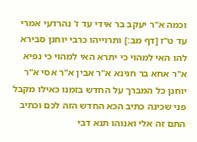וכמה א"ר יעקב בר אידי עד ז' נהרדעי אמרי עד ט"ז [דף מב:] ותרוייהו כרבי יוחנן סבירא להו האי למהוי כי יתרא האי למהוי כי נפיא א"ר אחא בר חנינא א"ר אבין א"ר אסי א"ר יוחנן כל המברך על החדש בזמנו כאילו מקבל פני שכינה כתיב הכא החדש הזה לכם וכתיב התם זה אלי ואנוהו תנא דבי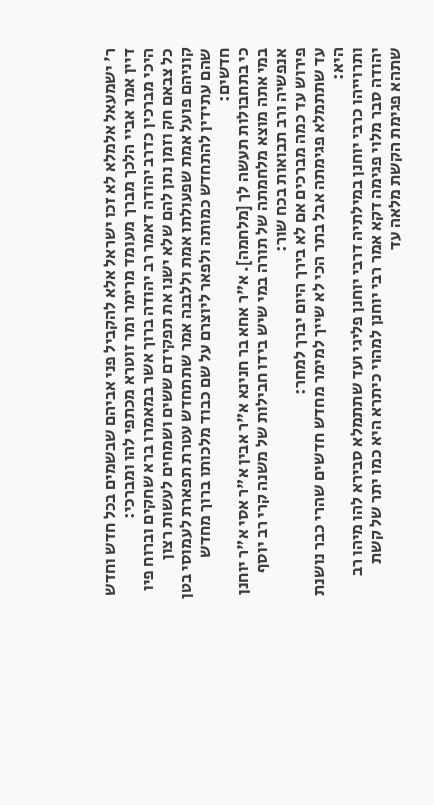ר' ישמעאל אלמלא לא זכו ישראל אלא להקביל פני אביהם שבשמים בכל חדש וחדש דיין אמר אביי הלכך מברך מעומד מרימר ומר זוטרא מכתפי להו ומברכי:
היכי מברכין כדרב יהודה דאמר רב יהודה ברוך אשר במאמרו ברא שחקים וברוח פיו כל צבאם חק וזמן נתן להם שלא ישנו את תפקידם ששים ושמחים לעשות רצון קוניהם פועל אמת שפעולתו אמת וללבנה אמר שתתחדש עטרת תפארת לעמוסי בטן שהם עתידין להתחדש כמותה ולפאר ליוצרם על שם כבוד מלכותו ברוך מחדש חדשים:
כי בתחבולות תעשה לך [מלחמה]. א"ר אחא בר חנינא א"ר אבין א"ר אסי א"ר יוחנן במי אתה מוצא מלחמתה של תורה במי שיש בידו חבילות של משנה קרי רב יוסף אנפשיה ורב תבואות בכח שור:
פירוש עד כמה מברכים אם לא בירך היום יברך למחר:
עד שתתמלא פגימתה אבל בתר הכי לא שייך למימר מחדש חדשים שהרי כבר נושנת היא:
ותרוייהו כרבי יוחנן במילתיה דרבי יוחנן פליגי ועד שתתמלא סבירא להו מיהו רב יהודה סבר מלוי פגימה דקא אמר רבי יוחנן למהוי כיתרא היא כמו יתר של קשת שתהא פגימת הקשת מלאה עד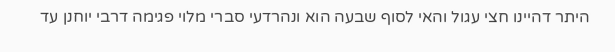היתר דהיינו חצי עגול והאי לסוף שבעה הוא ונהרדעי סברי מלוי פגימה דרבי יוחנן עד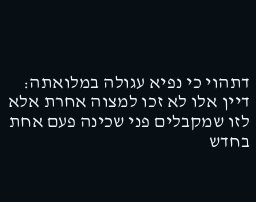דתהוי כי נפיא עגולה במלואתה:
דיין אלו לא זכו למצוה אחרת אלא לזו שמקבלים פני שכינה פעם אחת בחדש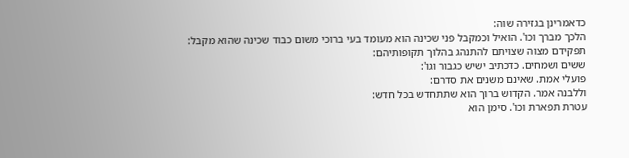כדאמרינן בגזירה שוה:
הלכך מברך וכו'. הואיל וכמקבל פני שכינה הוא מעומד בעי ברוכי משום כבוד שכינה שהוא מקבל:
תפקידם מצוה שצויתם להתנהג בהלוך תקופותיהם:
ששים ושמחים. כדכתיב ישיש כגבור וגו':
פועלי אמת. שאינם משנים את סדרם:
וללבנה אמר. הקדוש ברוך הוא שתתחדש בכל חדש:
עטרת תפארת וכו'. סימן הוא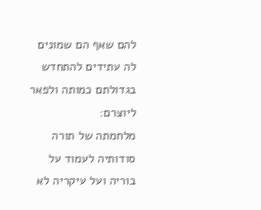להם שאף הם שמונים לה עתידים להתחדש בגדולתם כמותה ולפאר ליוצרם:
מלחמתה של תורה סודותיה לעמוד על בוריה ועל עיקריה לא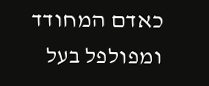כאדם המחודד ומפולפל בעל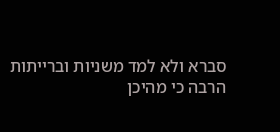סברא ולא למד משניות וברייתות הרבה כי מהיכן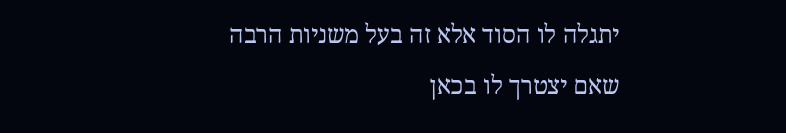יתגלה לו הסוד אלא זה בעל משניות הרבה שאם יצטרך לו בכאן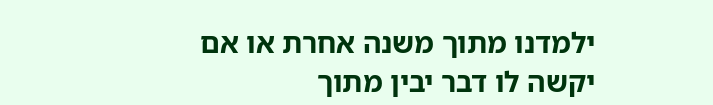ילמדנו מתוך משנה אחרת או אם יקשה לו דבר יבין מתוך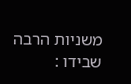משניות הרבה שבידו :